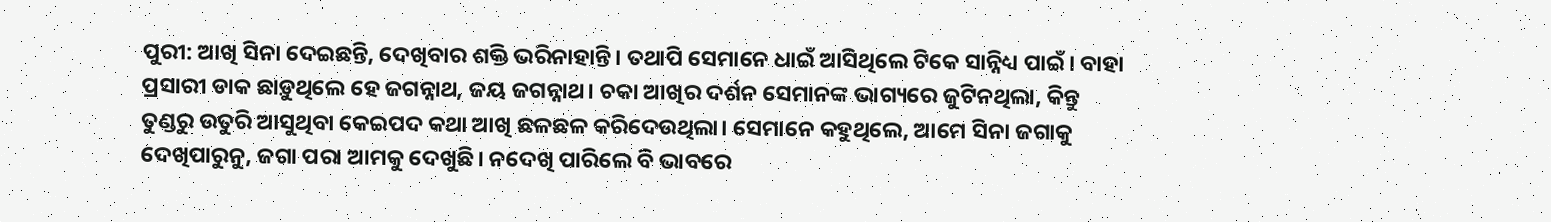ପୁରୀ: ଆଖି ସିନା ଦେଇଛନ୍ତି, ଦେଖିବାର ଶକ୍ତି ଭରିନାହାନ୍ତି। ତଥାପି ସେମାନେ ଧାଇଁ ଆସିଥିଲେ ଟିକେ ସାନ୍ନିଧ୍ୟ ପାଇଁ। ବାହା ପ୍ରସାରୀ ଡାକ ଛାଡ଼ୁଥିଲେ ହେ ଜଗନ୍ନାଥ, ଜୟ ଜଗନ୍ନାଥ। ଚକା ଆଖିର ଦର୍ଶନ ସେମାନଙ୍କ ଭାଗ୍ୟରେ ଜୁଟିନଥିଲା, କିନ୍ତୁ ତୁଣ୍ଡରୁ ଉତୁରି ଆସୁଥିବା କେଇପଦ କଥା ଆଖି ଛଳଛଳ କରିଦେଉଥିଲା। ସେମାନେ କହୁଥିଲେ, ଆମେ ସିନା ଜଗାକୁ ଦେଖିପାରୁନୁ, ଜଗା ପରା ଆମକୁ ଦେଖୁଛି। ନଦେଖି ପାରିଲେ ବି ଭାବରେ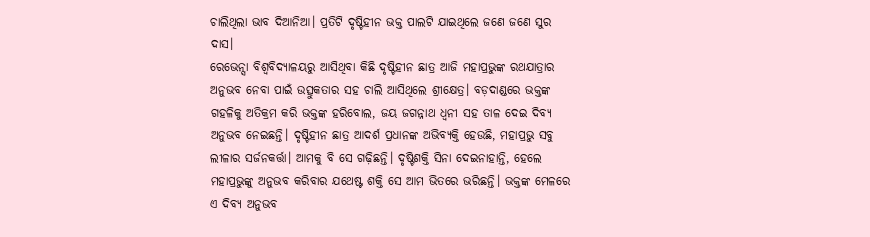ଚାଲିଥିଲା ଭାବ ଦିଆନିଆ। ପ୍ରତିଟି ଦୃଷ୍ଟିହୀନ ଭକ୍ତ ପାଲଟି ଯାଇଥିଲେ ଜଣେ ଜଣେ ସୁର ଦାସ।
ରେଭେନ୍ସା ବିଶ୍ବବିଦ୍ୟାଳୟରୁ ଆସିଥିବା କିଛି ଦୃଷ୍ଟିହୀନ ଛାତ୍ର ଆଜି ମହାପ୍ରଭୁଙ୍କ ରଥଯାତ୍ରାର ଅନୁଭବ ନେବା ପାଇଁ ଉତ୍ସୁକତାର ସହ ଚାଲି ଆସିଥିଲେ ଶ୍ରୀକ୍ଷେତ୍ର। ବଡ଼ଦାଣ୍ଡରେ ଭକ୍ତଙ୍କ ଗହଳିକୁ ଅତିକ୍ରମ କରି ଭକ୍ତଙ୍କ ହରିବୋଲ, ଜୟ ଜଗନ୍ନାଥ ଧ୍ବନୀ ସହ ତାଳ ଦେଇ ଦିବ୍ୟ ଅନୁଭବ ନେଇଛନ୍ତି। ଦୃଷ୍ଟିହୀନ ଛାତ୍ର ଆଦର୍ଶ ପ୍ରଧାନଙ୍କ ଅଭିବ୍ୟକ୍ତି ହେଉଛି, ମହାପ୍ରଭୁ ସବୁ ଲୀଳାର ସର୍ଜନକର୍ତ୍ତା। ଆମକୁ ବି ସେ ଗଢ଼ିଛନ୍ତି। ଦୃଷ୍ଟିଶକ୍ତି ସିନା ଦେଇନାହାନ୍ତି, ହେଲେ ମହାପ୍ରଭୁଙ୍କୁ ଅନୁଭବ କରିବାର ଯଥେଷ୍ଟ ଶକ୍ତି ସେ ଆମ ଭିତରେ ଭରିଛନ୍ତି। ଭକ୍ତଙ୍କ ମେଳରେ ଏ ଦିବ୍ୟ ଅନୁଭବ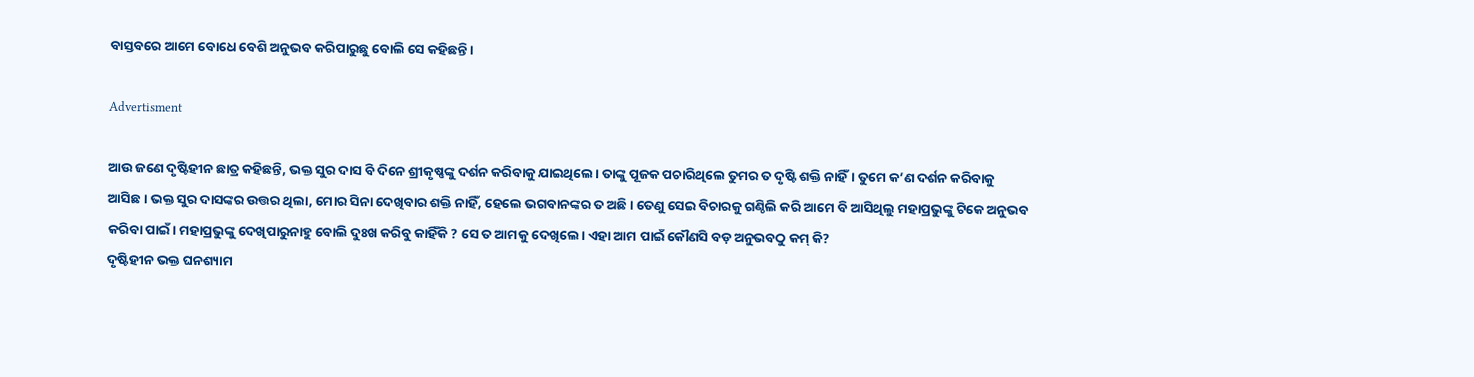ବାସ୍ତବରେ ଆମେ ବୋଧେ ବେଶି ଅନୁଭବ କରିପାରୁଛୁ ବୋଲି ସେ କହିଛନ୍ତି।

Advertisment

ଆଉ ଜଣେ ଦୃଷ୍ଟିହୀନ ଛାତ୍ର କହିଛନ୍ତି, ଭକ୍ତ ସୁର ଦାସ ବି ଦିନେ ଶ୍ରୀକୃଷ୍ଣଙ୍କୁ ଦର୍ଶନ କରିବାକୁ ଯାଇଥିଲେ। ତାଙ୍କୁ ପୂଜକ ପଚାରିଥିଲେ ତୁମର ତ ଦୃଷ୍ଟି ଶକ୍ତି ନାହିଁ। ତୁମେ କ’ଣ ଦର୍ଶନ କରିବାକୁ ଆସିଛ। ଭକ୍ତ ସୁର ଦାସଙ୍କର ଉତ୍ତର ଥିଲା, ମୋର ସିନା ଦେଖିବାର ଶକ୍ତି ନାହିଁ, ହେଲେ ଭଗବାନଙ୍କର ତ ଅଛି। ତେଣୁ ସେଇ ବିଚାରକୁ ଗଣ୍ଠିଲି କରି ଆମେ ବି ଆସିଥିଲୁ ମହାପ୍ରଭୁଙ୍କୁ ଟିକେ ଅନୁଭବ କରିବା ପାଇଁ। ମହାପ୍ରଭୁଙ୍କୁ ଦେଖିପାରୁନାହୁ ବୋଲି ଦୁଃଖ କରିବୁ କାହିଁକି ? ସେ ତ ଆମକୁ ଦେଖିଲେ। ଏହା ଆମ ପାଇଁ କୌଣସି ବଡ଼ ଅନୁଭବଠୁ କମ୍‌ କି?
ଦୃଷ୍ଟିହୀନ ଭକ୍ତ ଘନଶ୍ୟାମ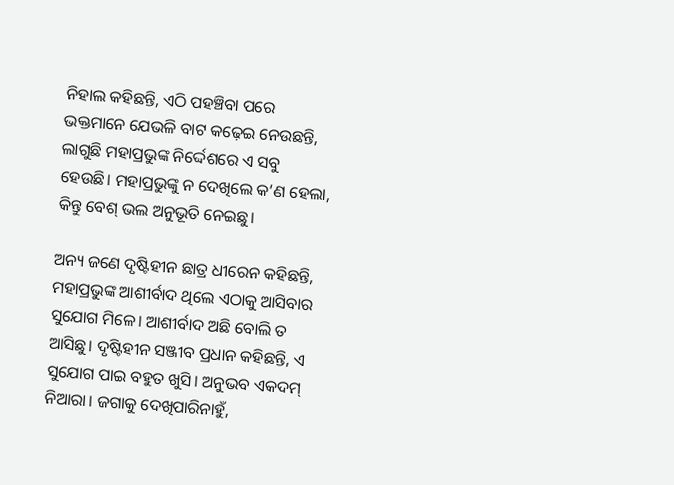ନିହାଲ କହିଛନ୍ତି, ଏଠି ପହଞ୍ଚିବା ପରେ ଭକ୍ତମାନେ ଯେଭଳି ବାଟ କଢ଼େଇ ନେଉଛନ୍ତି, ଲାଗୁଛି ମହାପ୍ରଭୁଙ୍କ ନିର୍ଦ୍ଦେଶରେ ଏ ସବୁ ହେଉଛି। ମହାପ୍ରଭୁଙ୍କୁ ନ ଦେଖିଲେ କ’ଣ ହେଲା, କିନ୍ତୁ ବେଶ୍ ଭଲ ଅନୁଭୂତି ନେଇଛୁ।

ଅନ୍ୟ ଜଣେ ଦୃଷ୍ଟିହୀନ ଛାତ୍ର ଧୀରେନ କହିଛନ୍ତି, ମହାପ୍ରଭୁଙ୍କ ଆଶୀର୍ବାଦ ଥିଲେ ଏଠାକୁ ଆସିବାର ସୁଯୋଗ ମିଳେ। ଆଶୀର୍ବାଦ ଅଛି ବୋଲି ତ ଆସିଛୁ। ଦୃଷ୍ଟିହୀନ ସଞ୍ଜୀବ ପ୍ରଧାନ କହିଛନ୍ତି, ଏ ସୁଯୋଗ ପାଇ ବହୁତ ଖୁସି। ଅନୁଭବ ଏକଦମ୍‌ ନିଆରା। ଜଗାକୁ ଦେଖିପାରିନାହୁଁ,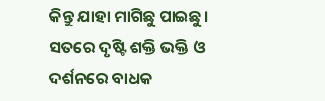କିନ୍ତୁ ଯାହା ମାଗିଛୁ ପାଇଛୁ। ସତରେ ଦୃଷ୍ଟି ଶକ୍ତି ଭକ୍ତି ଓ ଦର୍ଶନରେ ବାଧକ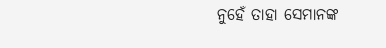ନୁହେଁ ତାହା ସେମାନଙ୍କ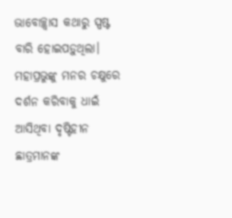ଭାବୋଚ୍ଛ୍ବାସ କଥାରୁ ସ୍ପଷ୍ଟ ବାରି ହୋଇପଡ଼ୁଥିଲା। ମହାପ୍ରଭୁଙ୍କୁ ମନର ଚକ୍ଷୁରେ ଦର୍ଶନ କରିବାକୁ ଧାଇଁ ଆସିଥିବା ଦୃଷ୍ଟିହୀନ ଛାତ୍ରମାନଙ୍କ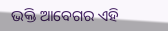ଭକ୍ତି ଆବେଗର ଏହି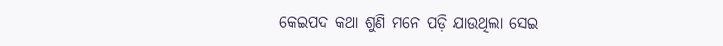କେଇପଦ କଥା ଶୁଣି ମନେ ପଡ଼ି ଯାଉଥିଲା ସେଇ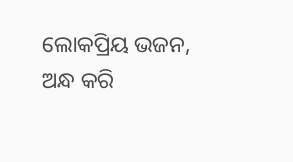ଲୋକପ୍ରିୟ ଭଜନ, ଅନ୍ଧ କରି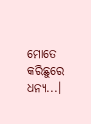ମୋତେ କରିଛୁରେ ଧନ୍ୟ...।